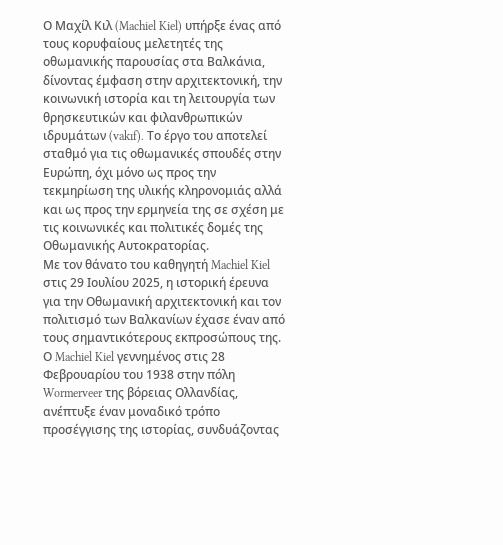Ο Μαχίλ Κιλ (Machiel Kiel) υπήρξε ένας από τους κορυφαίους μελετητές της οθωμανικής παρουσίας στα Βαλκάνια, δίνοντας έμφαση στην αρχιτεκτονική, την κοινωνική ιστορία και τη λειτουργία των θρησκευτικών και φιλανθρωπικών ιδρυμάτων (vakıf). Το έργο του αποτελεί σταθμό για τις οθωμανικές σπουδές στην Ευρώπη, όχι μόνο ως προς την τεκμηρίωση της υλικής κληρονομιάς αλλά και ως προς την ερμηνεία της σε σχέση με τις κοινωνικές και πολιτικές δομές της Οθωμανικής Αυτοκρατορίας.
Με τον θάνατο του καθηγητή Machiel Kiel στις 29 Ιουλίου 2025, η ιστορική έρευνα για την Οθωμανική αρχιτεκτονική και τον πολιτισμό των Βαλκανίων έχασε έναν από τους σημαντικότερους εκπροσώπους της. Ο Machiel Kiel γεννημένος στις 28 Φεβρουαρίου του 1938 στην πόλη Wormerveer της βόρειας Ολλανδίας, ανέπτυξε έναν μοναδικό τρόπο προσέγγισης της ιστορίας, συνδυάζοντας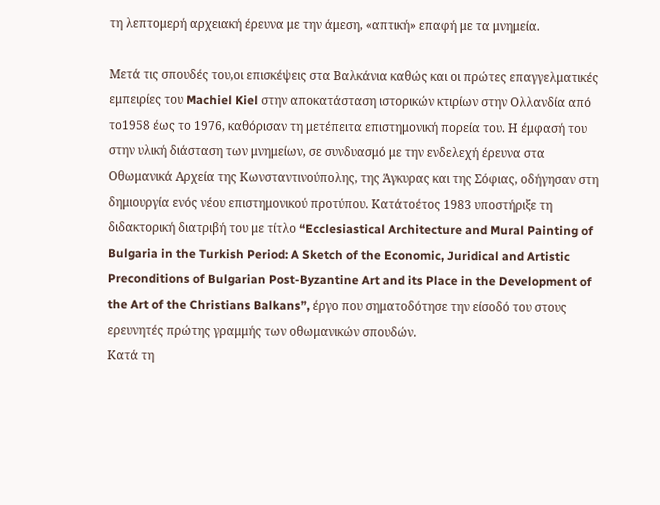τη λεπτομερή αρχειακή έρευνα με την άμεση, «απτική» επαφή με τα μνημεία.

Μετά τις σπουδές του,οι επισκέψεις στα Βαλκάνια καθώς και οι πρώτες επαγγελματικές εμπειρίες του Machiel Kiel στην αποκατάσταση ιστορικών κτιρίων στην Ολλανδία από το1958 έως το 1976, καθόρισαν τη μετέπειτα επιστημονική πορεία του. Η έμφασή του στην υλική διάσταση των μνημείων, σε συνδυασμό με την ενδελεχή έρευνα στα Οθωμανικά Αρχεία της Κωνσταντινούπολης, της Άγκυρας και της Σόφιας, οδήγησαν στη δημιουργία ενός νέου επιστημονικού προτύπου. Κατάτοέτος 1983 υποστήριξε τη διδακτορική διατριβή του με τίτλο “Ecclesiastical Architecture and Mural Painting of Bulgaria in the Turkish Period: A Sketch of the Economic, Juridical and Artistic Preconditions of Bulgarian Post-Byzantine Art and its Place in the Development of the Art of the Christians Balkans”, έργο που σηματοδότησε την είσοδό του στους ερευνητές πρώτης γραμμής των οθωμανικών σπουδών.
Κατά τη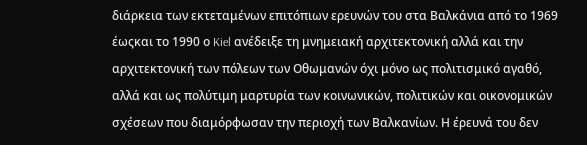διάρκεια των εκτεταμένων επιτόπιων ερευνών του στα Βαλκάνια από το 1969 έωςκαι το 1990 ο Kiel ανέδειξε τη μνημειακή αρχιτεκτονική αλλά και την αρχιτεκτονική των πόλεων των Οθωμανών όχι μόνο ως πολιτισμικό αγαθό, αλλά και ως πολύτιμη μαρτυρία των κοινωνικών, πολιτικών και οικονομικών σχέσεων που διαμόρφωσαν την περιοχή των Βαλκανίων. Η έρευνά του δεν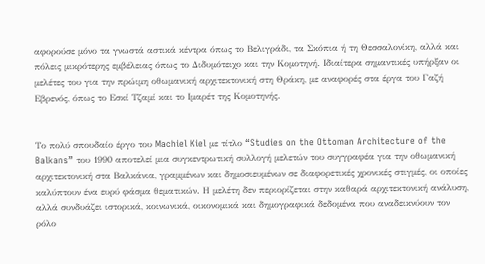αφορούσε μόνο τα γνωστά αστικά κέντρα όπως το Βελιγράδι, τα Σκόπια ή τη Θεσσαλονίκη, αλλά και πόλεις μικρότερης εμβέλειας όπως το Διδυμότειχο και την Κομοτηνή. Ιδιαίτερα σημαντικές υπήρξαν οι μελέτες του για την πρώιμη οθωμανική αρχιτεκτονική στη Θράκη, με αναφορές στα έργα του Γαζή Εβρενός, όπως το Εσκί Τζαμί και το Ιμαρέτ της Κομοτηνής.


Το πολύ σπουδαίο έργο του Machiel Kiel με τίτλο “Studies on the Ottoman Architecture of the Balkans” του 1990 αποτελεί μια συγκεντρωτική συλλογή μελετών του συγγραφέα για την οθωμανική αρχιτεκτονική στα Βαλκάνια, γραμμένων και δημοσιευμένων σε διαφορετικές χρονικές στιγμές, οι οποίες καλύπτουν ένα ευρύ φάσμα θεματικών. Η μελέτη δεν περιορίζεται στην καθαρά αρχιτεκτονική ανάλυση, αλλά συνδυάζει ιστορικά, κοινωνικά, οικονομικά και δημογραφικά δεδομένα που αναδεικνύουν τον ρόλο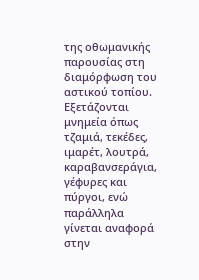της οθωμανικής παρουσίας στη διαμόρφωση του αστικού τοπίου.
Εξετάζονται μνημεία όπως τζαμιά, τεκέδες, ιμαρέτ, λουτρά, καραβανσεράγια, γέφυρες και πύργοι, ενώ παράλληλα γίνεται αναφορά στην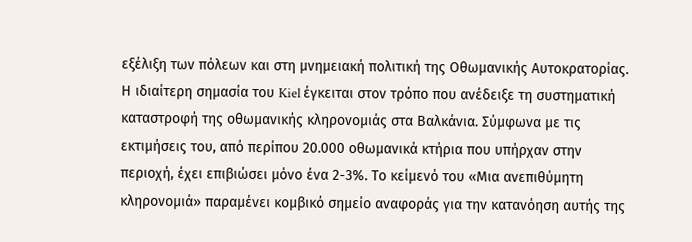εξέλιξη των πόλεων και στη μνημειακή πολιτική της Οθωμανικής Αυτοκρατορίας. Η ιδιαίτερη σημασία του Kiel έγκειται στον τρόπο που ανέδειξε τη συστηματική καταστροφή της οθωμανικής κληρονομιάς στα Βαλκάνια. Σύμφωνα με τις εκτιμήσεις του, από περίπου 20.000 οθωμανικά κτήρια που υπήρχαν στην περιοχή, έχει επιβιώσει μόνο ένα 2-3%. Το κείμενό του «Μια ανεπιθύμητη κληρονομιά» παραμένει κομβικό σημείο αναφοράς για την κατανόηση αυτής της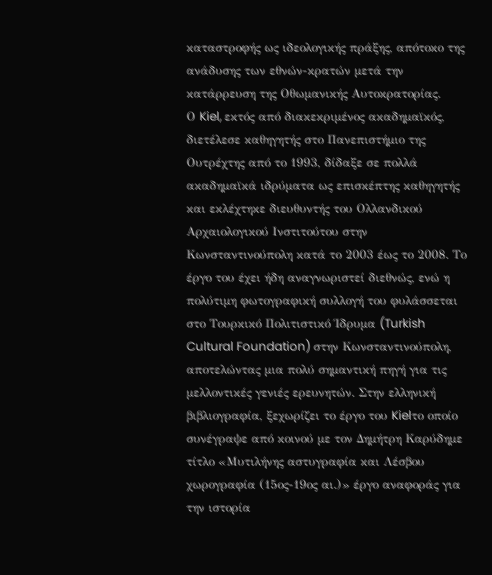καταστροφής ως ιδεολογικής πράξης, απότοκο της ανάδυσης των εθνών-κρατών μετά την κατάρρευση της Οθωμανικής Αυτοκρατορίας.
Ο Kiel, εκτός από διακεκριμένος ακαδημαϊκός, διετέλεσε καθηγητής στο Πανεπιστήμιο της Ουτρέχτης από το 1993, δίδαξε σε πολλά ακαδημαϊκά ιδρύματα ως επισκέπτης καθηγητής και εκλέχτηκε διευθυντής του Ολλανδικού Αρχαιολογικού Ινστιτούτου στην Κωνσταντινούπολη κατά το 2003 έως το 2008. Το έργο του έχει ήδη αναγνωριστεί διεθνώς, ενώ η πολύτιμη φωτογραφική συλλογή του φυλάσσεται στο Τουρκικό Πολιτιστικό Ίδρυμα (Turkish Cultural Foundation) στην Κωνσταντινούπολη, αποτελώντας μια πολύ σημαντική πηγή για τις μελλοντικές γενιές ερευνητών. Στην ελληνική βιβλιογραφία, ξεχωρίζει το έργο του Kielτο οποίο συνέγραψε από κοινού με τον Δημήτρη Καρύδημε τίτλο «Μυτιλήνης αστυγραφία και Λέσβου χωρογραφία (15ος-19ος αι.)» έργο αναφοράς για την ιστορία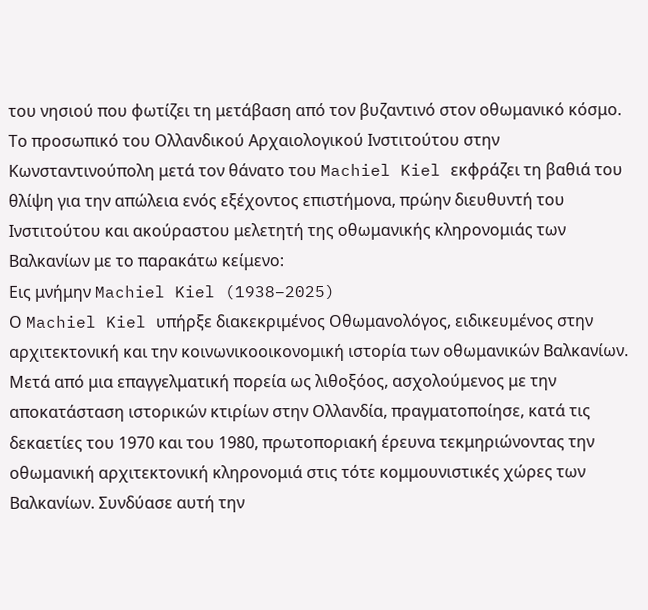του νησιού που φωτίζει τη μετάβαση από τον βυζαντινό στον οθωμανικό κόσμο.
Το προσωπικό του Ολλανδικού Αρχαιολογικού Ινστιτούτου στην Κωνσταντινούπολη μετά τον θάνατο του Machiel Kiel εκφράζει τη βαθιά του θλίψη για την απώλεια ενός εξέχοντος επιστήμονα, πρώην διευθυντή του Ινστιτούτου και ακούραστου μελετητή της οθωμανικής κληρονομιάς των Βαλκανίων με το παρακάτω κείμενο:
Εις μνήμην Machiel Kiel (1938–2025)
Ο Machiel Kiel υπήρξε διακεκριμένος Οθωμανολόγος, ειδικευμένος στην αρχιτεκτονική και την κοινωνικοοικονομική ιστορία των οθωμανικών Βαλκανίων. Μετά από μια επαγγελματική πορεία ως λιθοξόος, ασχολούμενος με την αποκατάσταση ιστορικών κτιρίων στην Ολλανδία, πραγματοποίησε, κατά τις δεκαετίες του 1970 και του 1980, πρωτοποριακή έρευνα τεκμηριώνοντας την οθωμανική αρχιτεκτονική κληρονομιά στις τότε κομμουνιστικές χώρες των Βαλκανίων. Συνδύασε αυτή την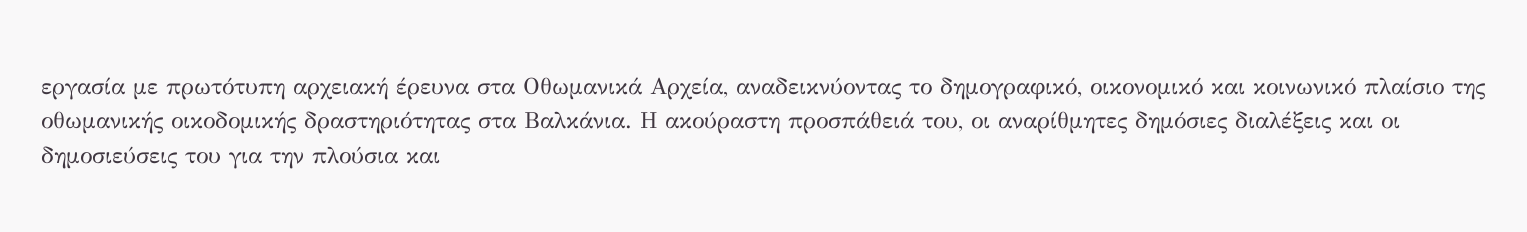εργασία με πρωτότυπη αρχειακή έρευνα στα Οθωμανικά Αρχεία, αναδεικνύοντας το δημογραφικό, οικονομικό και κοινωνικό πλαίσιο της οθωμανικής οικοδομικής δραστηριότητας στα Βαλκάνια. Η ακούραστη προσπάθειά του, οι αναρίθμητες δημόσιες διαλέξεις και οι δημοσιεύσεις του για την πλούσια και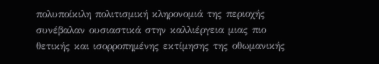πολυποίκιλη πολιτισμική κληρονομιά της περιοχής συνέβαλαν ουσιαστικά στην καλλιέργεια μιας πιο θετικής και ισορροπημένης εκτίμησης της οθωμανικής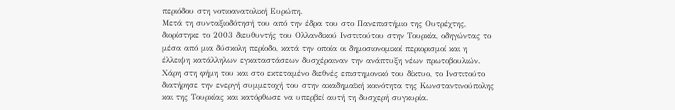περιόδου στη νοτιοανατολική Ευρώπη.
Μετά τη συνταξιοδότησή του από την έδρα του στο Πανεπιστήμιο της Ουτρέχτης, διορίστηκε το 2003 διευθυντής του Ολλανδικού Ινστιτούτου στην Τουρκία, οδηγώντας το μέσα από μια δύσκολη περίοδο, κατά την οποία οι δημοσιονομικοί περιορισμοί και η έλλειψη κατάλληλων εγκαταστάσεων δυσχέραιναν την ανάπτυξη νέων πρωτοβουλιών. Χάρη στη φήμη του και στο εκτεταμένο διεθνές επιστημονικό του δίκτυο, το Ινστιτούτο διατήρησε την ενεργή συμμετοχή του στην ακαδημαϊκή κοινότητα της Κωνσταντινούπολης και της Τουρκίας και κατόρθωσε να υπερβεί αυτή τη δυσχερή συγκυρία.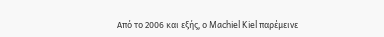Από το 2006 και εξής, ο Machiel Kiel παρέμεινε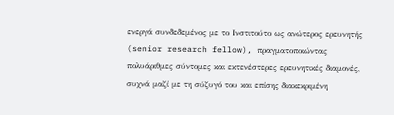ενεργά συνδεδεμένος με το Ινστιτούτο ως ανώτερος ερευνητής (senior research fellow), πραγματοποιώντας πολυάριθμες σύντομες και εκτενέστερες ερευνητικές διαμονές, συχνά μαζί με τη σύζυγό του και επίσης διακεκριμένη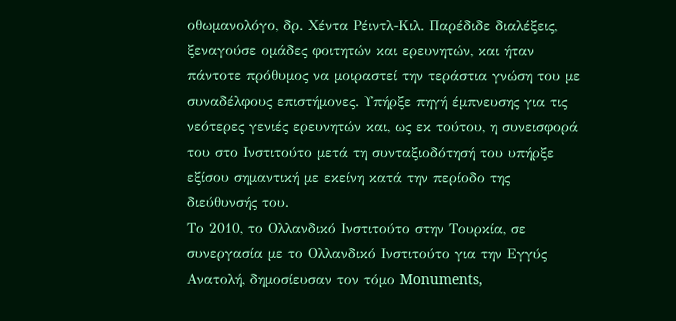οθωμανολόγο, δρ. Χέντα Ρέιντλ-Κιλ. Παρέδιδε διαλέξεις, ξεναγούσε ομάδες φοιτητών και ερευνητών, και ήταν πάντοτε πρόθυμος να μοιραστεί την τεράστια γνώση του με συναδέλφους επιστήμονες. Υπήρξε πηγή έμπνευσης για τις νεότερες γενιές ερευνητών και, ως εκ τούτου, η συνεισφορά του στο Ινστιτούτο μετά τη συνταξιοδότησή του υπήρξε εξίσου σημαντική με εκείνη κατά την περίοδο της διεύθυνσής του.
Το 2010, το Ολλανδικό Ινστιτούτο στην Τουρκία, σε συνεργασία με το Ολλανδικό Ινστιτούτο για την Εγγύς Ανατολή, δημοσίευσαν τον τόμο Monuments,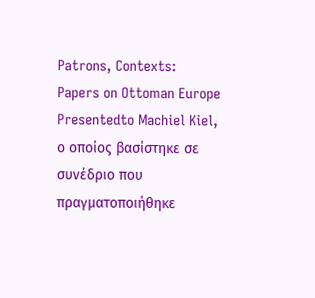Patrons, Contexts: Papers on Ottoman Europe Presentedto Machiel Kiel, ο οποίος βασίστηκε σε συνέδριο που πραγματοποιήθηκε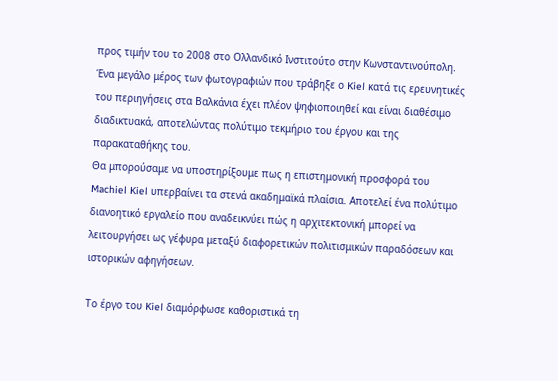προς τιμήν του το 2008 στο Ολλανδικό Ινστιτούτο στην Κωνσταντινούπολη.
Ένα μεγάλο μέρος των φωτογραφιών που τράβηξε ο Kiel κατά τις ερευνητικές του περιηγήσεις στα Βαλκάνια έχει πλέον ψηφιοποιηθεί και είναι διαθέσιμο διαδικτυακά, αποτελώντας πολύτιμο τεκμήριο του έργου και της παρακαταθήκης του.
Θα μπορούσαμε να υποστηρίξουμε πως η επιστημονική προσφορά του Machiel Kiel υπερβαίνει τα στενά ακαδημαϊκά πλαίσια. Αποτελεί ένα πολύτιμο διανοητικό εργαλείο που αναδεικνύει πώς η αρχιτεκτονική μπορεί να λειτουργήσει ως γέφυρα μεταξύ διαφορετικών πολιτισμικών παραδόσεων και ιστορικών αφηγήσεων.

Το έργο του Kiel διαμόρφωσε καθοριστικά τη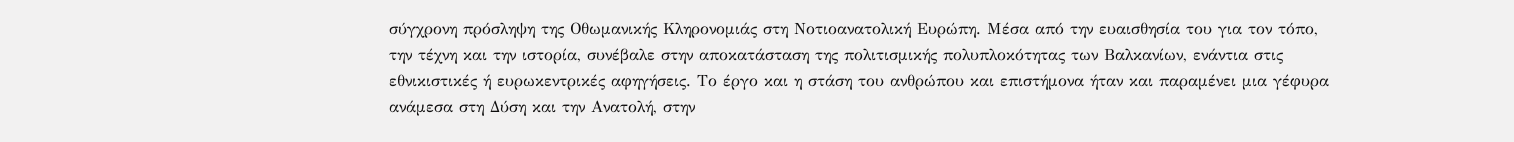σύγχρονη πρόσληψη της Οθωμανικής Κληρονομιάς στη Νοτιοανατολική Ευρώπη. Μέσα από την ευαισθησία του για τον τόπο, την τέχνη και την ιστορία, συνέβαλε στην αποκατάσταση της πολιτισμικής πολυπλοκότητας των Βαλκανίων, ενάντια στις εθνικιστικές ή ευρωκεντρικές αφηγήσεις. Το έργο και η στάση του ανθρώπου και επιστήμονα ήταν και παραμένει μια γέφυρα ανάμεσα στη Δύση και την Ανατολή, στην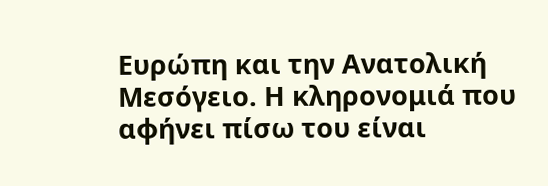Ευρώπη και την Ανατολική Μεσόγειο. Η κληρονομιά που αφήνει πίσω του είναι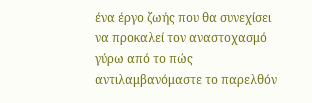ένα έργο ζωής που θα συνεχίσει να προκαλεί τον αναστοχασμό γύρω από το πώς αντιλαμβανόμαστε το παρελθόν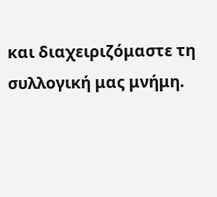και διαχειριζόμαστε τη συλλογική μας μνήμη.